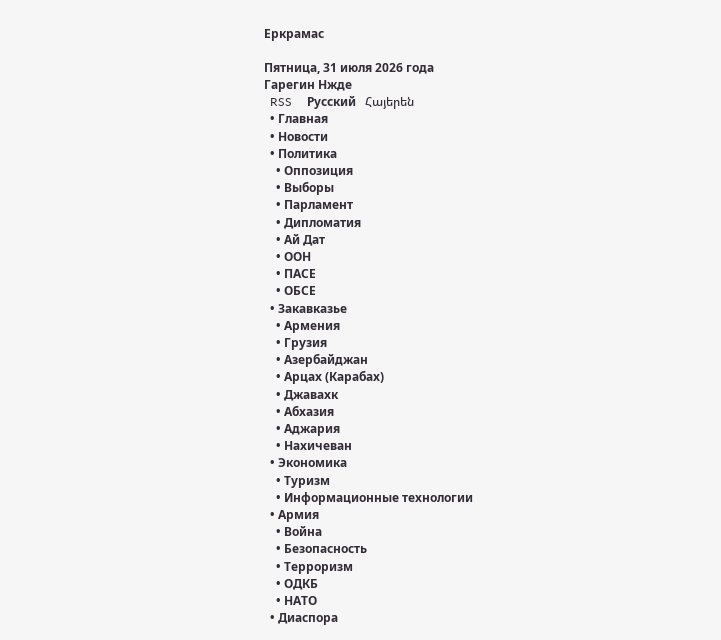Еркрамас

Пятница, 31 июля 2026 года
Гарегин Нжде
  RSS     Русский   Հայերեն
  • Главная
  • Новости
  • Политика
    • Оппозиция
    • Выборы
    • Парламент
    • Дипломатия
    • Ай Дат
    • ООН
    • ПАСЕ
    • ОБСЕ
  • Закавказье
    • Армения
    • Грузия
    • Азербайджан
    • Арцах (Карабах)
    • Джавахк
    • Абхазия
    • Аджария
    • Нахичеван
  • Экономика
    • Туризм
    • Информационные технологии
  • Армия
    • Война
    • Безопасность
    • Терроризм
    • ОДКБ
    • НАТО
  • Диаспора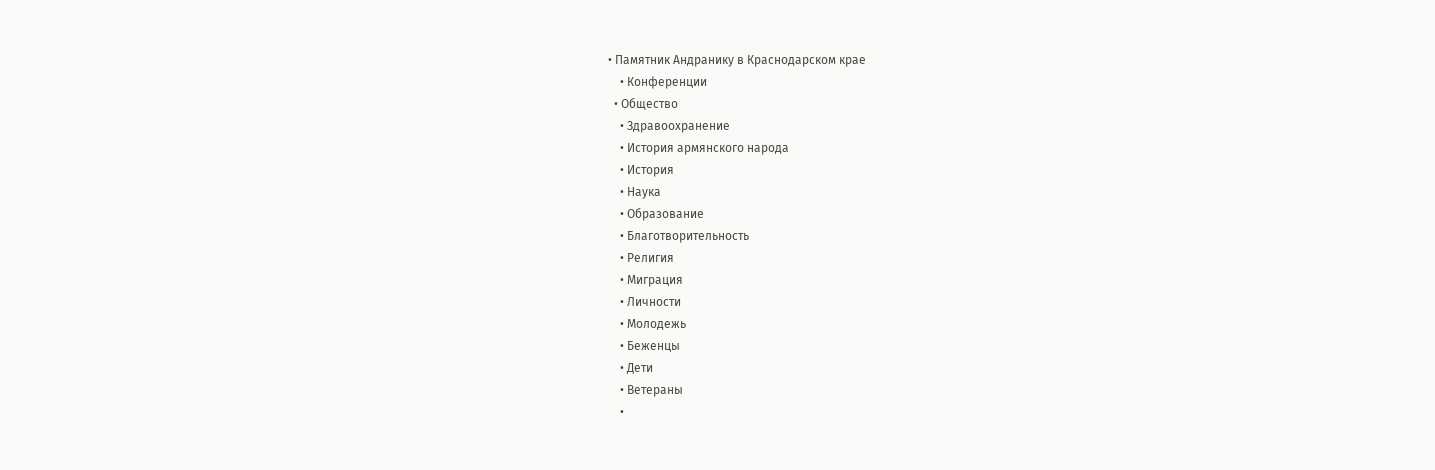• Памятник Андранику в Краснодарском крае
    • Конференции
  • Общество
    • Здравоохранение
    • История армянского народа
    • История
    • Наука
    • Образование
    • Благотворительность
    • Религия
    • Миграция
    • Личности
    • Молодежь
    • Беженцы
    • Дети
    • Ветераны
    •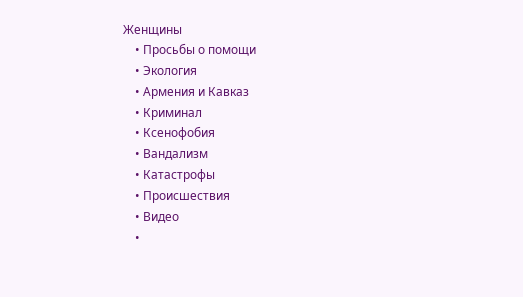Женщины
    • Просьбы о помощи
    • Экология
    • Армения и Кавказ
    • Криминал
    • Ксенофобия
    • Вандализм
    • Катастрофы
    • Происшествия
    • Видео
    •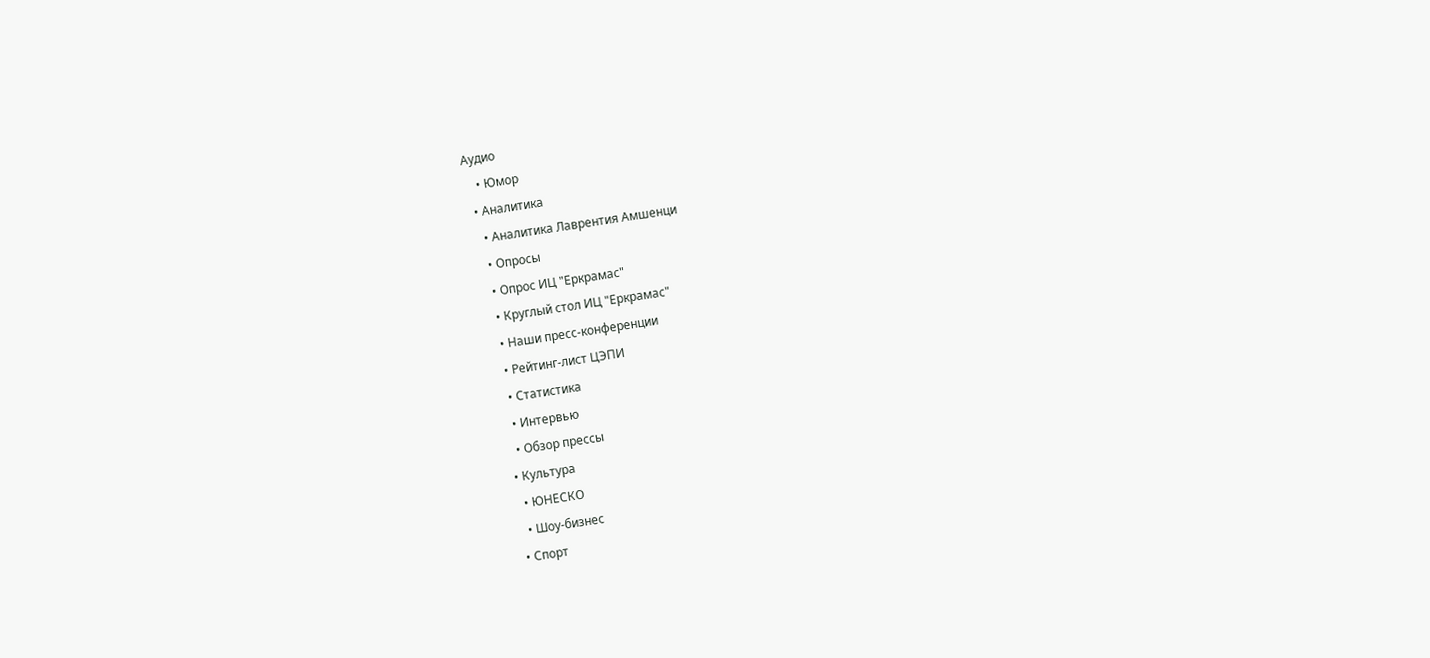Аудио
    • Юмор
  • Аналитика
    • Аналитика Лаврентия Амшенци
    • Опросы
    • Опрос ИЦ "Еркрамас"
    • Круглый стол ИЦ "Еркрамас"
    • Наши пресс-конференции
    • Рейтинг-лист ЦЭПИ
    • Статистика
    • Интервью
    • Обзор прессы
  • Культура
    • ЮНЕСКО
    • Шоу-бизнес
  • Спорт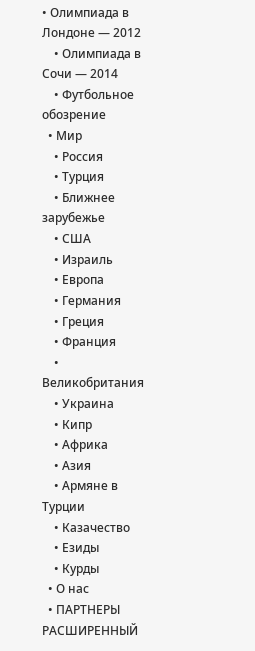• Олимпиада в Лондоне — 2012
    • Олимпиада в Сочи — 2014
    • Футбольное обозрение
  • Мир
    • Россия
    • Турция
    • Ближнее зарубежье
    • США
    • Израиль
    • Европа
    • Германия
    • Греция
    • Франция
    • Великобритания
    • Украина
    • Кипр
    • Африка
    • Азия
    • Армяне в Турции
    • Казачество
    • Езиды
    • Курды
  • О нас
  • ПАРТНЕРЫ
РАСШИРЕННЫЙ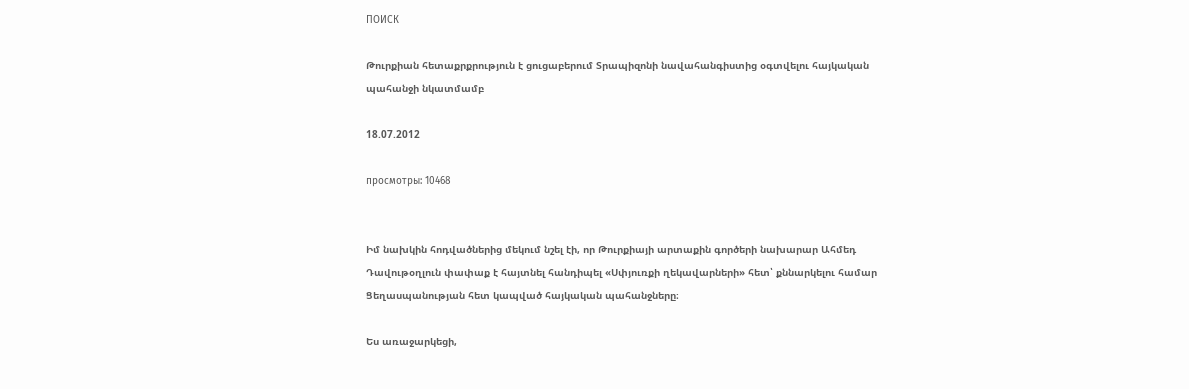ПОИСК

Թուրքիան հետաքրքրություն է ցուցաբերում Տրապիզոնի նավահանգիստից օգտվելու հայկական պահանջի նկատմամբ

18.07.2012

просмотры: 10468


Իմ նախկին հոդվածներից մեկում նշել էի, որ Թուրքիայի արտաքին գործերի նախարար Ահմեդ Դավութօղլուն փափաք է հայտնել հանդիպել «Սփյուռքի ղեկավարների» հետ՝ քննարկելու համար Ցեղասպանության հետ կապված հայկական պահանջները։

Ես առաջարկեցի,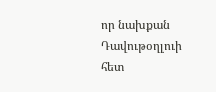որ նախքան Դավութօղլուի հետ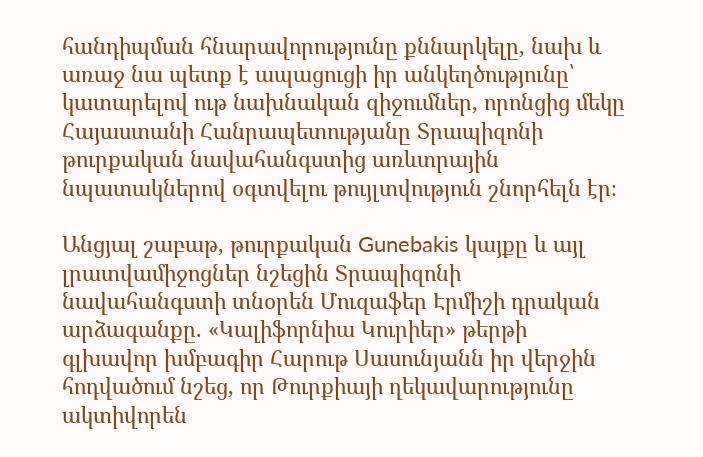հանդիպման հնարավորությունը քննարկելը, նախ և առաջ նա պետք է ապացուցի իր անկեղծությունը՝ կատարելով ութ նախնական զիջումներ, որոնցից մեկը Հայաստանի Հանրապետությանը Տրապիզոնի թուրքական նավահանգստից առևտրային նպատակներով օգտվելու թույլտվություն շնորհելն էր։

Անցյալ շաբաթ, թուրքական Gunebakis կայքը և այլ լրատվամիջոցներ նշեցին Տրապիզոնի նավահանգստի տնօրեն Մուզաֆեր Էրմիշի դրական արձագանքը. «Կալիֆորնիա Կուրիեր» թերթի գլխավոր խմբագիր Հարութ Սասունյանն իր վերջին հոդվածում նշեց, որ Թուրքիայի ղեկավարությունը ակտիվորեն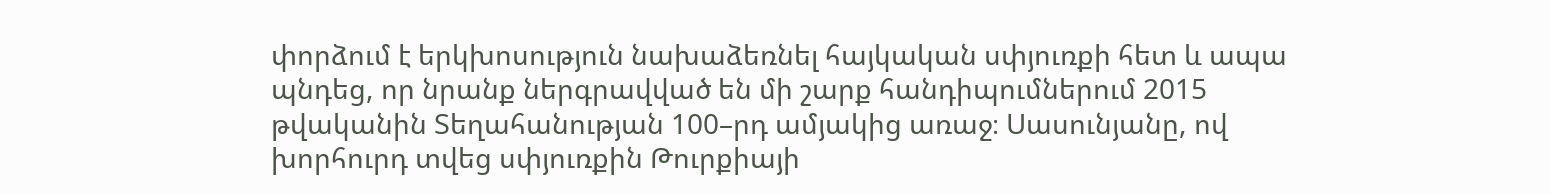փորձում է երկխոսություն նախաձեռնել հայկական սփյուռքի հետ և ապա պնդեց, որ նրանք ներգրավված են մի շարք հանդիպումներում 2015 թվականին Տեղահանության 100–րդ ամյակից առաջ։ Սասունյանը, ով խորհուրդ տվեց սփյուռքին Թուրքիայի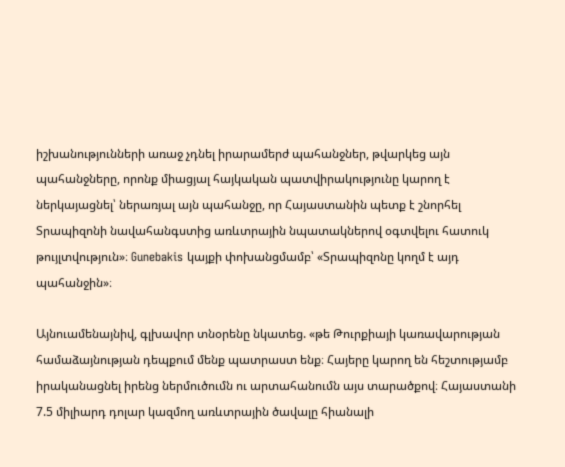իշխանությունների առաջ չդնել իրարամերժ պահանջներ, թվարկեց այն պահանջները, որոնք միացյալ հայկական պատվիրակությունը կարող է ներկայացնել՝ ներառյալ այն պահանջը, որ Հայաստանին պետք է շնորհել Տրապիզոնի նավահանգստից առևտրային նպատակներով օգտվելու հատուկ թույլտվություն»։ Gunebakis կայքի փոխանցմամբ՝ «Տրապիզոնը կողմ է այդ պահանջին»։

Այնուամենայնիվ, գլխավոր տնօրենը նկատեց. «թե Թուրքիայի կառավարության համաձայնության դեպքում մենք պատրաստ ենք։ Հայերը կարող են հեշտությամբ իրականացնել իրենց ներմուծումն ու արտահանումն այս տարածքով։ Հայաստանի 7.5 միլիարդ դոլար կազմող առևտրային ծավալը հիանալի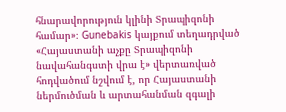հնարավորություն կլինի Տրապիզոնի համար»։ Gunebakis կայքում տեղադրված «Հայաստանի աչքը Տրապիզոնի նավահանգստի վրա է» վերտառված հոդվածում նշվում է, որ Հայաստանի ներմուծման և արտահանման զգալի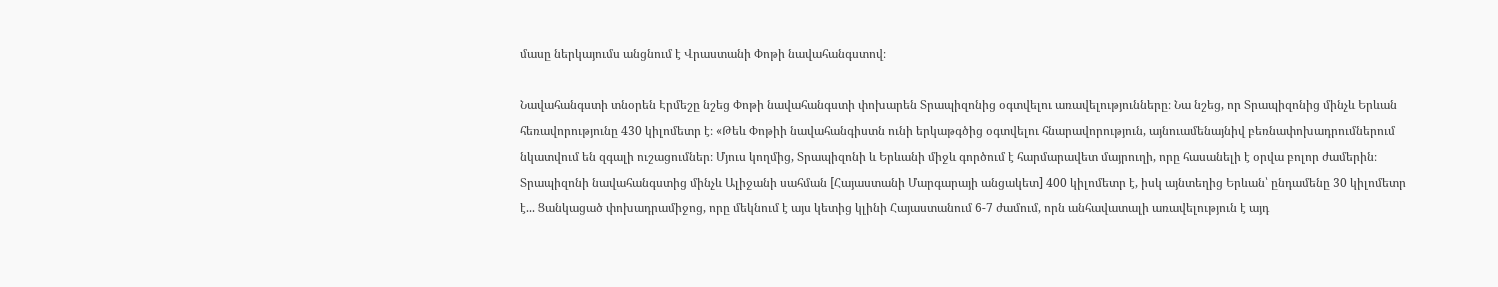մասը ներկայումս անցնում է Վրաստանի Փոթի նավահանգստով։

Նավահանգստի տնօրեն Էրմեշը նշեց Փոթի նավահանգստի փոխարեն Տրապիզոնից օգտվելու առավելությունները։ Նա նշեց, որ Տրապիզոնից մինչև Երևան հեռավորությունը 430 կիլոմետր է։ «Թեև Փոթիի նավահանգիստն ունի երկաթգծից օգտվելու հնարավորություն, այնուամենայնիվ բեռնափոխադրումներում նկատվում են զգալի ուշացումներ։ Մյուս կողմից, Տրապիզոնի և Երևանի միջև գործում է հարմարավետ մայրուղի, որը հասանելի է օրվա բոլոր ժամերին։ Տրապիզոնի նավահանգստից մինչև Ալիջանի սահման [Հայաստանի Մարգարայի անցակետ] 400 կիլոմետր է, իսկ այնտեղից Երևան՝ ընդամենը 30 կիլոմետր է... Ցանկացած փոխադրամիջոց, որը մեկնում է այս կետից կլինի Հայաստանում 6-7 ժամում, որն անհավատալի առավելություն է այդ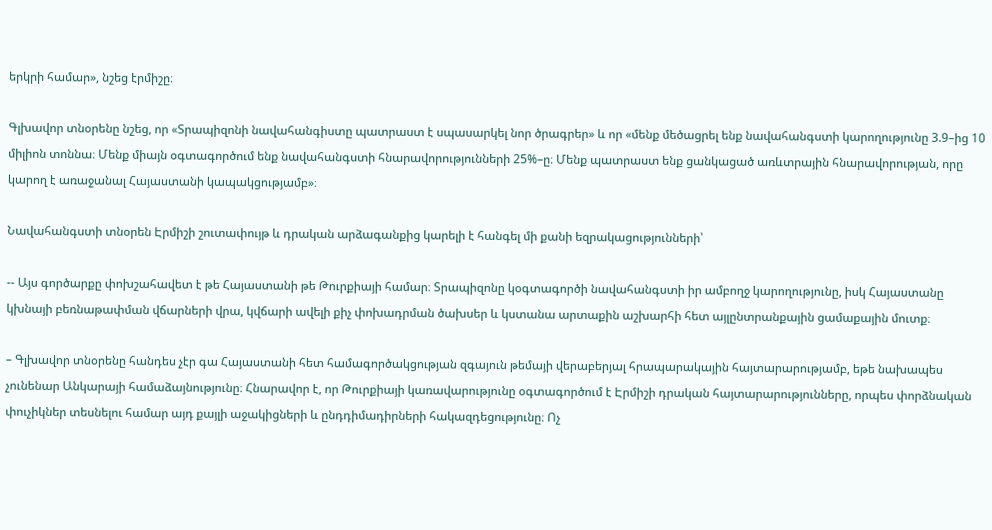երկրի համար», նշեց էրմիշը։

Գլխավոր տնօրենը նշեց, որ «Տրապիզոնի նավահանգիստը պատրաստ է սպասարկել նոր ծրագրեր» և որ «մենք մեծացրել ենք նավահանգստի կարողությունը 3.9–ից 10 միլիոն տոննա։ Մենք միայն օգտագործում ենք նավահանգստի հնարավորությունների 25%–ը։ Մենք պատրաստ ենք ցանկացած առևտրային հնարավորության, որը կարող է առաջանալ Հայաստանի կապակցությամբ»։

Նավահանգստի տնօրեն Էրմիշի շուտափույթ և դրական արձագանքից կարելի է հանգել մի քանի եզրակացությունների՝

-- Այս գործարքը փոխշահավետ է թե Հայաստանի թե Թուրքիայի համար։ Տրապիզոնը կօգտագործի նավահանգստի իր ամբողջ կարողությունը, իսկ Հայաստանը կխնայի բեռնաթափման վճարների վրա, կվճարի ավելի քիչ փոխադրման ծախսեր և կստանա արտաքին աշխարհի հետ այլընտրանքային ցամաքային մուտք։

– Գլխավոր տնօրենը հանդես չէր գա Հայաստանի հետ համագործակցության զգայուն թեմայի վերաբերյալ հրապարակային հայտարարությամբ, եթե նախապես չունենար Անկարայի համաձայնությունը։ Հնարավոր է, որ Թուրքիայի կառավարությունը օգտագործում է Էրմիշի դրական հայտարարությունները, որպես փորձնական փուչիկներ տեսնելու համար այդ քայլի աջակիցների և ընդդիմադիրների հակազդեցությունը։ Ոչ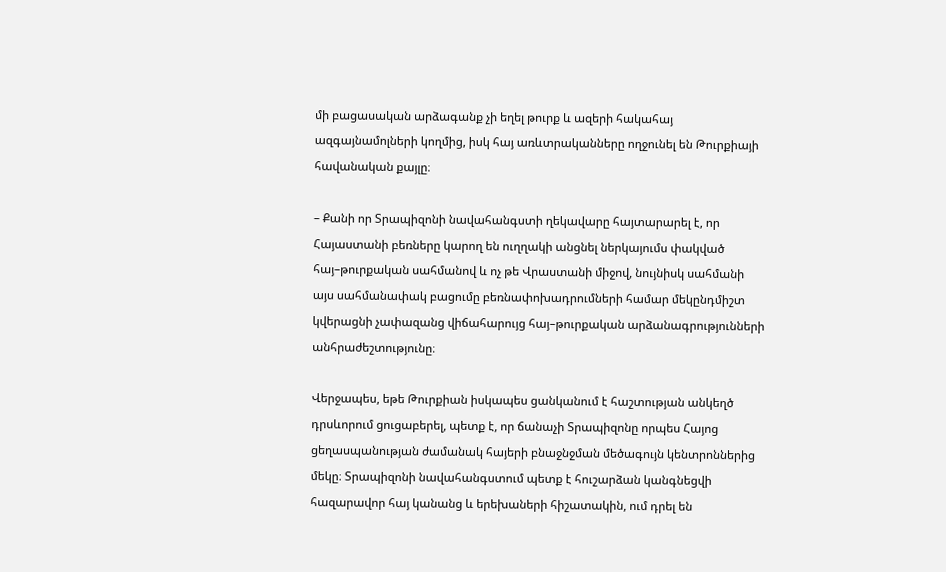մի բացասական արձագանք չի եղել թուրք և ազերի հակահայ ազգայնամոլների կողմից, իսկ հայ առևտրականները ողջունել են Թուրքիայի հավանական քայլը։

– Քանի որ Տրապիզոնի նավահանգստի ղեկավարը հայտարարել է, որ Հայաստանի բեռները կարող են ուղղակի անցնել ներկայումս փակված հայ–թուրքական սահմանով և ոչ թե Վրաստանի միջով, նույնիսկ սահմանի այս սահմանափակ բացումը բեռնափոխադրումների համար մեկընդմիշտ կվերացնի չափազանց վիճահարույց հայ–թուրքական արձանագրությունների անհրաժեշտությունը։

Վերջապես, եթե Թուրքիան իսկապես ցանկանում է հաշտության անկեղծ դրսևորում ցուցաբերել, պետք է, որ ճանաչի Տրապիզոնը որպես Հայոց ցեղասպանության ժամանակ հայերի բնաջնջման մեծագույն կենտրոններից մեկը։ Տրապիզոնի նավահանգստում պետք է հուշարձան կանգնեցվի հազարավոր հայ կանանց և երեխաների հիշատակին, ում դրել են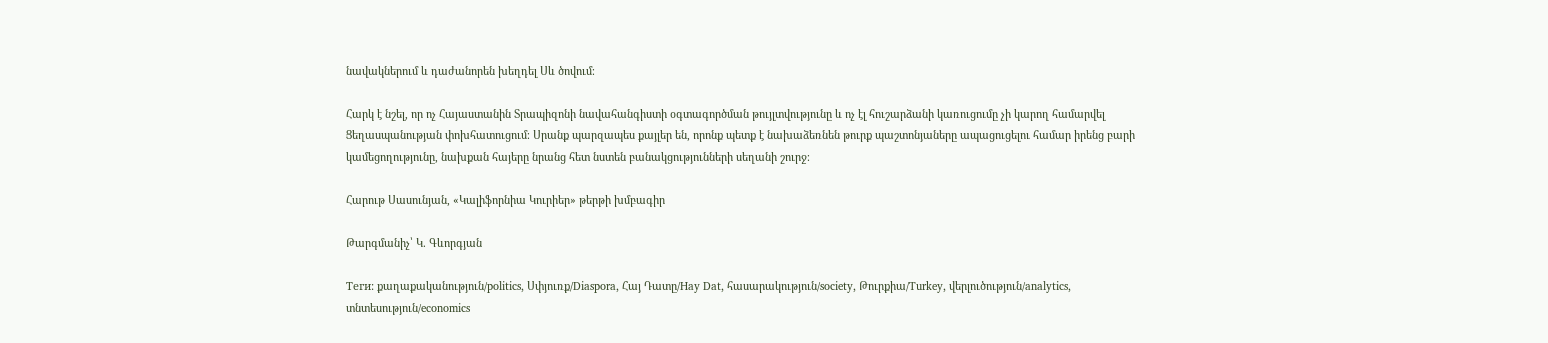նավակներում և դաժանորեն խեղդել Սև ծովում։

Հարկ է նշել, որ ոչ Հայաստանին Տրապիզոնի նավահանգիստի օգտագործման թույլտվությունը և ոչ էլ հուշարձանի կառուցումը չի կարող համարվել Ցեղասպանության փոխհատուցում։ Սրանք պարզապես քայլեր են, որոնք պետք է նախաձեռնեն թուրք պաշտոնյաները ապացուցելու համար իրենց բարի կամեցողությունը, նախքան հայերը նրանց հետ նստեն բանակցությունների սեղանի շուրջ։

Հարութ Սասունյան, «Կալիֆորնիա Կուրիեր» թերթի խմբագիր

Թարգմանիչ՝ Կ. Գևորգյան

Теги: քաղաքականություն/politics, Սփյուռք/Diaspora, Հայ Դատը/Hay Dat, հասարակություն/society, Թուրքիա/Turkey, վերլուծություն/analytics, տնտեսություն/economics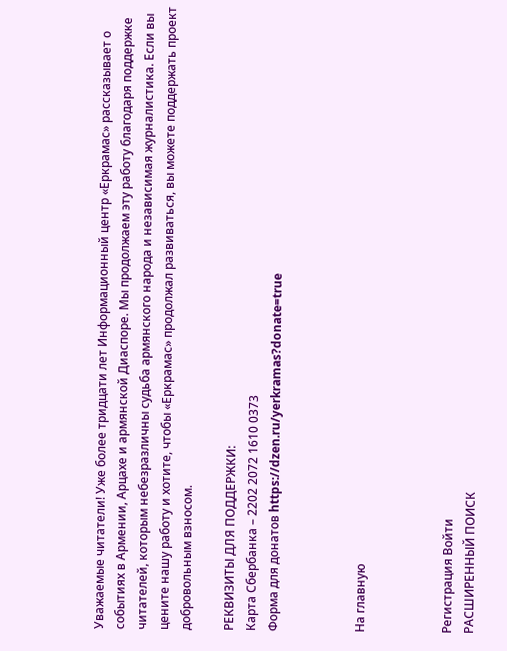Уважаемые читатели! Уже более тридцати лет Информационный центр «Еркрамас» рассказывает о событиях в Армении, Арцахе и армянской Диаспоре. Мы продолжаем эту работу благодаря поддержке читателей, которым небезразличны судьба армянского народа и независимая журналистика. Если вы цените нашу работу и хотите, чтобы «Еркрамас» продолжал развиваться, вы можете поддержать проект добровольным взносом.

РЕКВИЗИТЫ ДЛЯ ПОДДЕРЖКИ:
Карта Сбербанка – 2202 2072 1610 0373
Форма для донатов https://dzen.ru/yerkramas?donate=true



На главную



Регистрация Войти
РАСШИРЕННЫЙ ПОИСК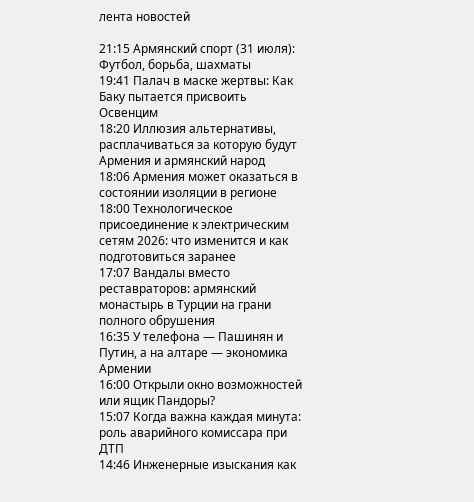лента новостей

21:15 Армянский спорт (31 июля): Футбол, борьба, шахматы
19:41 Палач в маске жертвы: Как Баку пытается присвоить Освенцим
18:20 Иллюзия альтернативы, расплачиваться за которую будут Армения и армянский народ
18:06 Армения может оказаться в состоянии изоляции в регионе
18:00 Технологическое присоединение к электрическим сетям 2026: что изменится и как подготовиться заранее
17:07 Вандалы вместо реставраторов: армянский монастырь в Турции на грани полного обрушения
16:35 У телефона — Пашинян и Путин, а на алтаре — экономика Армении
16:00 Открыли окно возможностей или ящик Пандоры?
15:07 Когда важна каждая минута: роль аварийного комиссара при ДТП
14:46 Инженерные изыскания как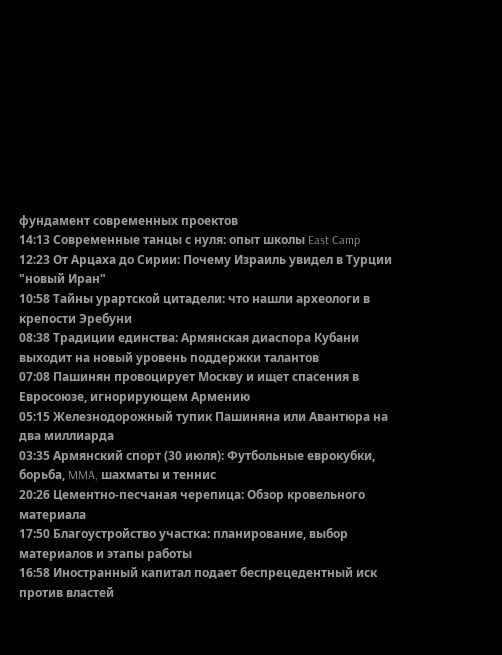фундамент современных проектов
14:13 Современные танцы с нуля: опыт школы East Camp
12:23 От Арцаха до Сирии: Почему Израиль увидел в Турции "новый Иран"
10:58 Тайны урартской цитадели: что нашли археологи в крепости Эребуни
08:38 Традиции единства: Армянская диаспора Кубани выходит на новый уровень поддержки талантов
07:08 Пашинян провоцирует Москву и ищет спасения в Евросоюзе, игнорирующем Армению
05:15 Железнодорожный тупик Пашиняна или Авантюра на два миллиарда
03:35 Армянский спорт (30 июля): Футбольные еврокубки, борьба, MMA, шахматы и теннис
20:26 Цементно-песчаная черепица: Обзор кровельного материала
17:50 Благоустройство участка: планирование, выбор материалов и этапы работы
16:58 Иностранный капитал подает беспрецедентный иск против властей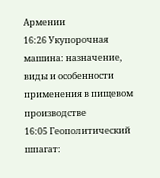Армении
16:26 Укупорочная машина: назначение, виды и особенности применения в пищевом производстве
16:05 Геополитический шпагат: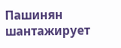Пашинян шантажирует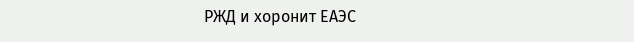РЖД и хоронит ЕАЭС